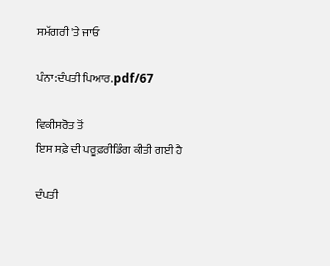ਸਮੱਗਰੀ 'ਤੇ ਜਾਓ

ਪੰਨਾ:ਦੰਪਤੀ ਪਿਆਰ.pdf/67

ਵਿਕੀਸਰੋਤ ਤੋਂ
ਇਸ ਸਫ਼ੇ ਦੀ ਪਰੂਫ਼ਰੀਡਿੰਗ ਕੀਤੀ ਗਈ ਹੈ

ਦੰਪਤੀ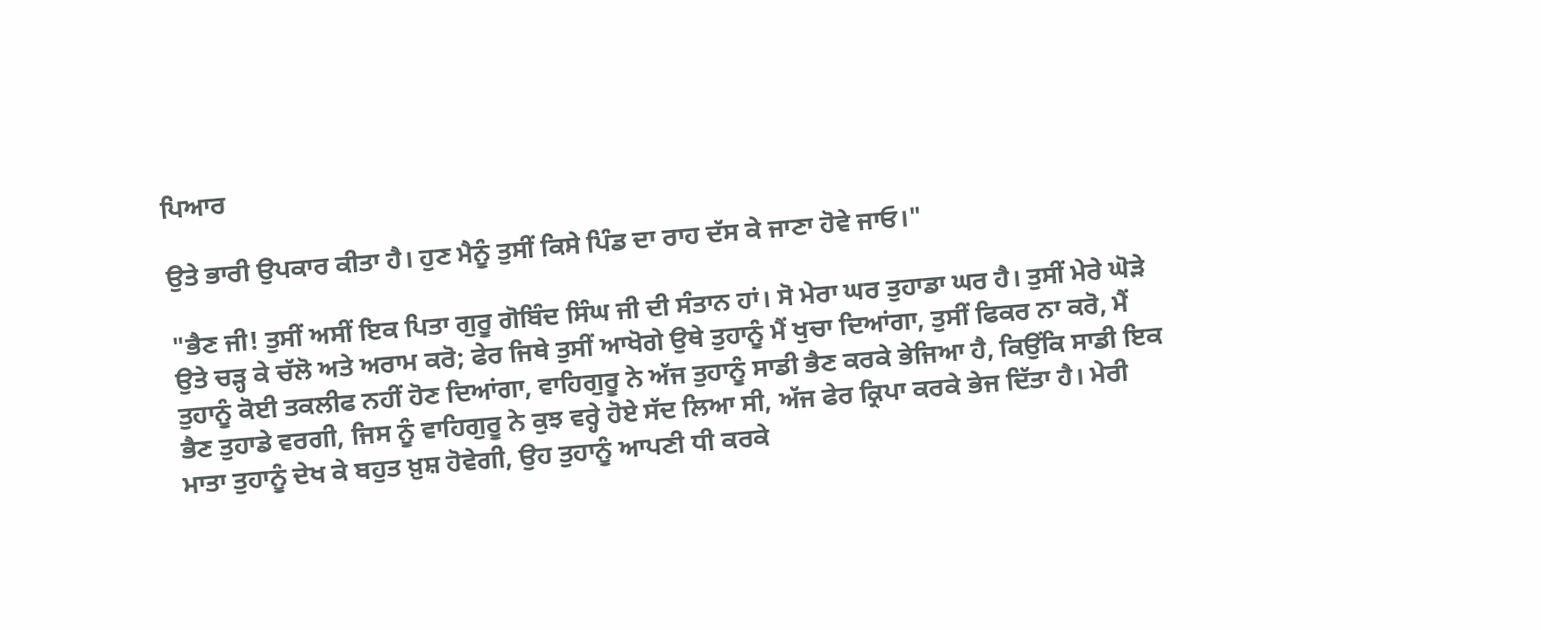ਪਿਆਰ

ਉਤੇ ਭਾਰੀ ਉਪਕਾਰ ਕੀਤਾ ਹੈ। ਹੁਣ ਮੈਨੂੰ ਤੁਸੀਂ ਕਿਸੇ ਪਿੰਡ ਦਾ ਰਾਹ ਦੱਸ ਕੇ ਜਾਣਾ ਹੋਵੇ ਜਾਓ।"

"ਭੈਣ ਜੀ! ਤੁਸੀਂ ਅਸੀਂ ਇਕ ਪਿਤਾ ਗੁਰੂ ਗੋਬਿੰਦ ਸਿੰਘ ਜੀ ਦੀ ਸੰਤਾਨ ਹਾਂ। ਸੋ ਮੇਰਾ ਘਰ ਤੁਹਾਡਾ ਘਰ ਹੈ। ਤੁਸੀਂ ਮੇਰੇ ਘੋੜੇ ਉਤੇ ਚੜ੍ਹ ਕੇ ਚੱਲੋ ਅਤੇ ਅਰਾਮ ਕਰੋ; ਫੇਰ ਜਿਥੇ ਤੁਸੀਂ ਆਖੋਗੇ ਉਥੇ ਤੁਹਾਨੂੰ ਮੈਂ ਖੁਚਾ ਦਿਆਂਗਾ, ਤੁਸੀਂ ਫਿਕਰ ਨਾ ਕਰੋ, ਮੈਂ ਤੁਹਾਨੂੰ ਕੋਈ ਤਕਲੀਫ ਨਹੀਂ ਹੋਣ ਦਿਆਂਗਾ, ਵਾਹਿਗੁਰੂ ਨੇ ਅੱਜ ਤੁਹਾਨੂੰ ਸਾਡੀ ਭੈਣ ਕਰਕੇ ਭੇਜਿਆ ਹੈ, ਕਿਉਂਕਿ ਸਾਡੀ ਇਕ ਭੈਣ ਤੁਹਾਡੇ ਵਰਗੀ, ਜਿਸ ਨੂੰ ਵਾਹਿਗੁਰੂ ਨੇ ਕੁਝ ਵਰ੍ਹੇ ਹੋਏ ਸੱਦ ਲਿਆ ਸੀ, ਅੱਜ ਫੇਰ ਕ੍ਰਿਪਾ ਕਰਕੇ ਭੇਜ ਦਿੱਤਾ ਹੈ। ਮੇਰੀ ਮਾਤਾ ਤੁਹਾਨੂੰ ਦੇਖ ਕੇ ਬਹੁਤ ਖ਼ੁਸ਼ ਹੋਵੇਗੀ, ਉਹ ਤੁਹਾਨੂੰ ਆਪਣੀ ਧੀ ਕਰਕੇ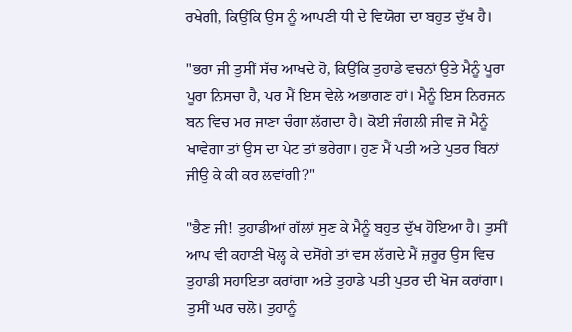ਰਖੇਗੀ, ਕਿਉਂਕਿ ਉਸ ਨੂੰ ਆਪਣੀ ਧੀ ਦੇ ਵਿਯੋਗ ਦਾ ਬਹੁਤ ਦੁੱਖ ਹੈ।

"ਭਰਾ ਜੀ ਤੁਸੀਂ ਸੱਚ ਆਖਦੇ ਹੋ, ਕਿਉਂਕਿ ਤੁਹਾਡੇ ਵਚਨਾਂ ਉਤੇ ਮੈਨੂੰ ਪੂਰਾ ਪੂਰਾ ਨਿਸਚਾ ਹੈ, ਪਰ ਮੈਂ ਇਸ ਵੇਲੇ ਅਭਾਗਣ ਹਾਂ। ਮੈਨੂੰ ਇਸ ਨਿਰਜਨ ਬਨ ਵਿਚ ਮਰ ਜਾਣਾ ਚੰਗਾ ਲੱਗਦਾ ਹੈ। ਕੋਈ ਜੰਗਲੀ ਜੀਵ ਜੋ ਮੈਨੂੰ ਖਾਵੇਗਾ ਤਾਂ ਉਸ ਦਾ ਪੇਟ ਤਾਂ ਭਰੇਗਾ। ਹੁਣ ਮੈਂ ਪਤੀ ਅਤੇ ਪੁਤਰ ਬਿਨਾਂ ਜੀਉ ਕੇ ਕੀ ਕਰ ਲਵਾਂਗੀ?"

"ਭੈਣ ਜੀ! ਤੁਹਾਡੀਆਂ ਗੱਲਾਂ ਸੁਣ ਕੇ ਮੈਨੂੰ ਬਹੁਤ ਦੁੱਖ ਹੋਇਆ ਹੈ। ਤੁਸੀਂ ਆਪ ਵੀ ਕਹਾਣੀ ਖੋਲ੍ਹ ਕੇ ਦਸੋਂਗੇ ਤਾਂ ਵਸ ਲੱਗਦੇ ਮੈਂ ਜ਼ਰੂਰ ਉਸ ਵਿਚ ਤੁਹਾਡੀ ਸਹਾਇਤਾ ਕਰਾਂਗਾ ਅਤੇ ਤੁਹਾਡੇ ਪਤੀ ਪੁਤਰ ਦੀ ਖੋਜ ਕਰਾਂਗਾ। ਤੁਸੀਂ ਘਰ ਚਲੋ। ਤੁਹਾਨੂੰ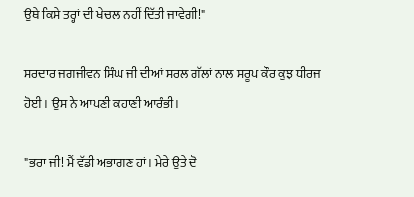ਉਥੇ ਕਿਸੇ ਤਰ੍ਹਾਂ ਦੀ ਖੇਚਲ ਨਹੀਂ ਦਿੱਤੀ ਜਾਵੇਗੀ!"

ਸਰਦਾਰ ਜਗਜੀਵਨ ਸਿੰਘ ਜੀ ਦੀਆਂ ਸਰਲ ਗੱਲਾਂ ਨਾਲ ਸਰੂਪ ਕੌਰ ਕੁਝ ਧੀਰਜ ਹੋਈ। ਉਸ ਨੇ ਆਪਣੀ ਕਹਾਣੀ ਆਰੰਭੀ।

"ਭਰਾ ਜੀ! ਮੈਂ ਵੱਡੀ ਅਭਾਗਣ ਹਾਂ। ਮੇਰੇ ਉਤੇ ਦੋ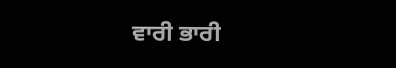ਵਾਰੀ ਭਾਰੀ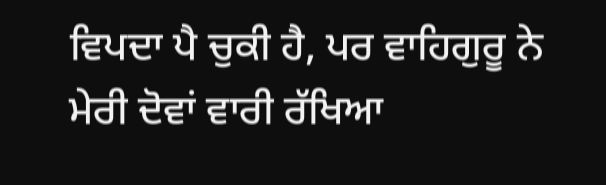ਵਿਪਦਾ ਪੈ ਚੁਕੀ ਹੈ, ਪਰ ਵਾਹਿਗੁਰੂ ਨੇ ਮੇਰੀ ਦੋਵਾਂ ਵਾਰੀ ਰੱਖਿਆ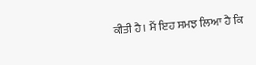ਕੀਤੀ ਹੈ। ਮੈਂ ਇਹ ਸਮਝ ਲਿਆ ਹੈ ਕਿ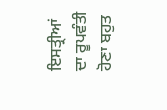ਇਸਤ੍ਰੀਆਂ ਦਾ ਰੂਪਵੰਤੀ ਹੋਣਾ ਬਹੁਤ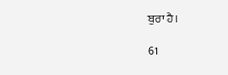ਬੁਰਾ ਹੈ।

61